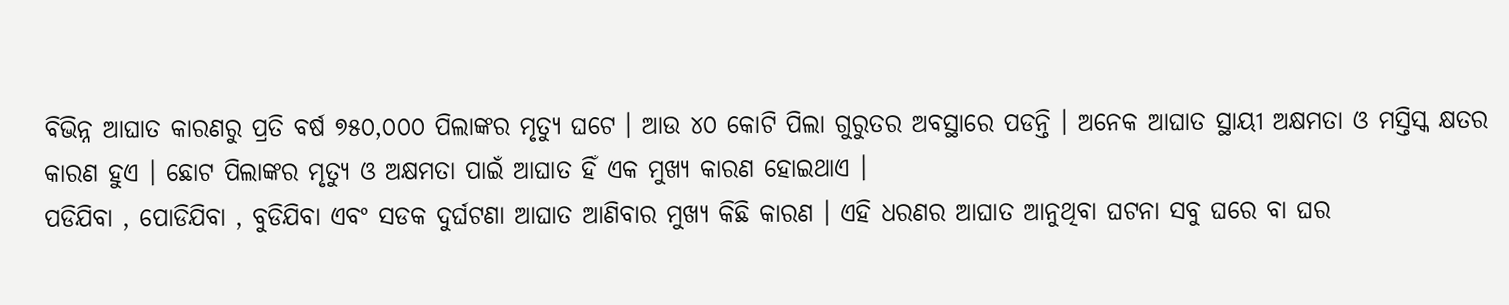ବିଭିନ୍ନ ଆଘାତ କାରଣରୁ ପ୍ରତି ବର୍ଷ ୭୫୦,୦୦୦ ପିଲାଙ୍କର ମୃତ୍ୟୁ ଘଟେ । ଆଉ ୪୦ କୋଟି ପିଲା ଗୁରୁତର ଅବସ୍ଥାରେ ପଡନ୍ତି । ଅନେକ ଆଘାତ ସ୍ଥାୟୀ ଅକ୍ଷମତା ଓ ମସ୍ତିସ୍କ କ୍ଷତର କାରଣ ହୁଏ । ଛୋଟ ପିଲାଙ୍କର ମୃତ୍ୟୁ ଓ ଅକ୍ଷମତା ପାଇଁ ଆଘାତ ହିଁ ଏକ ମୁଖ୍ୟ କାରଣ ହୋଇଥାଏ ।
ପଡିଯିବା , ପୋଡିଯିବା , ବୁଡିଯିବା ଏବଂ ସଡକ ଦୁର୍ଘଟଣା ଆଘାତ ଆଣିବାର ମୁଖ୍ୟ କିଛି କାରଣ । ଏହି ଧରଣର ଆଘାତ ଆନୁଥିବା ଘଟନା ସବୁ ଘରେ ବା ଘର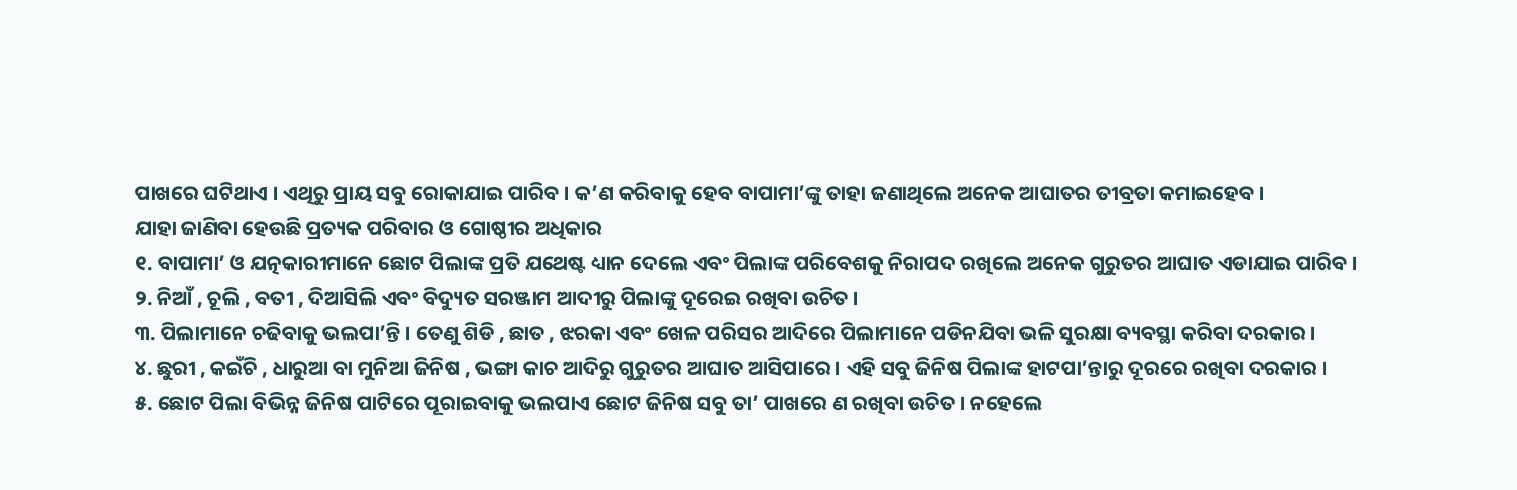ପାଖରେ ଘଟିଥାଏ । ଏଥିରୁ ପ୍ରାୟ ସବୁ ରୋକାଯାଇ ପାରିବ । କ’ଣ କରିବାକୁ ହେବ ବାପାମା’ଙ୍କୁ ତାହା ଜଣାଥିଲେ ଅନେକ ଆଘାତର ତୀବ୍ରତା କମାଇହେବ ।
ଯାହା ଜାଣିବା ହେଉଛି ପ୍ରତ୍ୟକ ପରିବାର ଓ ଗୋଷ୍ଠୀର ଅଧିକାର
୧. ବାପାମା’ ଓ ଯତ୍ନକାରୀମାନେ ଛୋଟ ପିଲାଙ୍କ ପ୍ରତି ଯଥେଷ୍ଟ ଧ୍ୟାନ ଦେଲେ ଏବଂ ପିଲାଙ୍କ ପରିବେଶକୁ ନିରାପଦ ରଖିଲେ ଅନେକ ଗୁରୁତର ଆଘାତ ଏଡାଯାଇ ପାରିବ ।
୨. ନିଆଁ , ଚୂଲି , ବତୀ , ଦିଆସିଲି ଏବଂ ବିଦ୍ୟୁତ ସରଞ୍ଜାମ ଆଦୀରୁ ପିଲାଙ୍କୁ ଦୂରେଇ ରଖିବା ଉଚିତ ।
୩. ପିଲାମାନେ ଚଢିବାକୁ ଭଲପା’ନ୍ତି । ତେଣୁ ଶିଡି , ଛାତ , ଝରକା ଏବଂ ଖେଳ ପରିସର ଆଦିରେ ପିଲାମାନେ ପଡିନଯିବା ଭଳି ସୁରକ୍ଷା ବ୍ୟବସ୍ଥା କରିବା ଦରକାର ।
୪. ଛୁରୀ , କଇଁଚି , ଧାରୁଆ ବା ମୁନିଆ ଜିନିଷ , ଭଙ୍ଗା କାଚ ଆଦିରୁ ଗୁରୁତର ଆଘାତ ଆସିପାରେ । ଏହି ସବୁ ଜିନିଷ ପିଲାଙ୍କ ହାଟପା’ନ୍ତାରୁ ଦୂରରେ ରଖିବା ଦରକାର ।
୫. ଛୋଟ ପିଲା ବିଭିନ୍ନ ଜିନିଷ ପାଟିରେ ପୂରାଇବାକୁ ଭଲପାଏ ଛୋଟ ଜିନିଷ ସବୁ ତା’ ପାଖରେ ଣ ରଖିବା ଉଚିତ । ନହେଲେ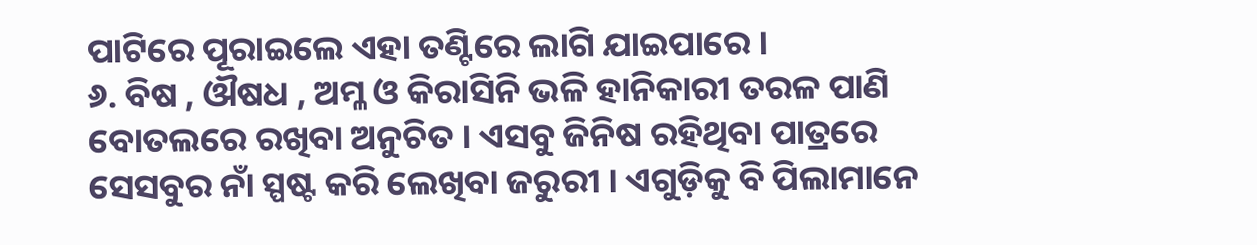ପାଟିରେ ପୂରାଇଲେ ଏହା ତଣ୍ଟିରେ ଲାଗି ଯାଇପାରେ ।
୬. ବିଷ , ଔଷଧ , ଅମ୍ଳ ଓ କିରାସିନି ଭଳି ହାନିକାରୀ ତରଳ ପାଣି ବୋତଲରେ ରଖିବା ଅନୁଚିତ । ଏସବୁ ଜିନିଷ ରହିଥିବା ପାତ୍ରରେ ସେସବୁର ନାଁ ସ୍ପଷ୍ଟ କରି ଲେଖିବା ଜରୁରୀ । ଏଗୁଡ଼ିକୁ ବି ପିଲାମାନେ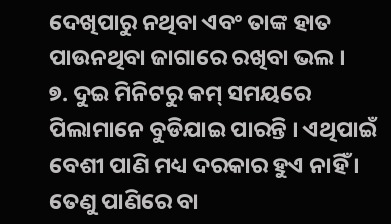ଦେଖିପାରୁ ନଥିବା ଏବଂ ତାଙ୍କ ହାତ ପାଉନଥିବା ଜାଗାରେ ରଖିବା ଭଲ ।
୭. ଦୁଇ ମିନିଟରୁ କମ୍ ସମୟରେ ପିଲାମାନେ ବୁଡିଯାଇ ପାରନ୍ତି । ଏଥିପାଇଁ ବେଶୀ ପାଣି ମଧ୍ୟ ଦରକାର ହୁଏ ନାହିଁ । ତେଣୁ ପାଣିରେ ବା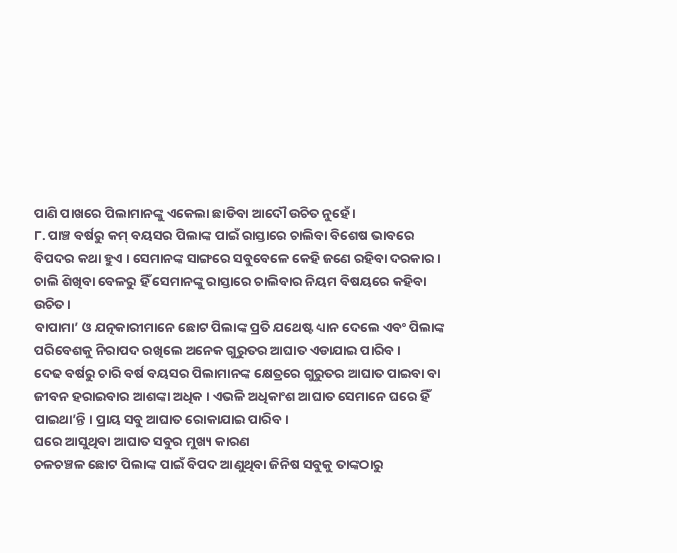ପାଣି ପାଖରେ ପିଲାମାନଙ୍କୁ ଏକେଲା ଛାଡିବା ଆଦୌ ଉଚିତ ନୁହେଁ ।
୮. ପାଞ୍ଚ ବର୍ଷରୁ କମ୍ ବୟସର ପିଲାଙ୍କ ପାଇଁ ରାସ୍ତାରେ ଚାଲିବା ବିଶେଷ ଭାବରେ ବିପଦର କଥା ହୁଏ । ସେମାନଙ୍କ ସାଙ୍ଗରେ ସବୁବେଳେ କେହି ଜଣେ ରହିବା ଦରକାର । ଚାଲି ଶିଖିବା ବେଳରୁ ହିଁ ସେମାନଙ୍କୁ ରାସ୍ତାରେ ଚାଲିବାର ନିୟମ ବିଷୟରେ କହିବା ଉଚିତ ।
ବାପାମା’ ଓ ଯତ୍ନକାରୀମାନେ ଛୋଟ ପିଲାଙ୍କ ପ୍ରତି ଯଥେଷ୍ଟ ଧ୍ୟାନ ଦେଲେ ଏବଂ ପିଲାଙ୍କ ପରିବେଶକୁ ନିରାପଦ ରଖିଲେ ଅନେକ ଗୁରୁତର ଆଘାତ ଏଡାଯାଇ ପାରିବ ।
ଦେଢ ବର୍ଷରୁ ଚାରି ବର୍ଷ ବୟସର ପିଲାମାନଙ୍କ କ୍ଷେତ୍ରରେ ଗୁରୁତର ଆଘାତ ପାଇବା ବା ଜୀବନ ହରାଇବାର ଆଶଙ୍କା ଅଧିକ । ଏଭଳି ଅଧିକାଂଶ ଆଘାତ ସେମାନେ ଘରେ ହିଁ ପାଇଥା’ନ୍ତି । ପ୍ରାୟ ସବୁ ଆଘାତ ରୋକାଯାଇ ପାରିବ ।
ଘରେ ଆସୁଥିବା ଆଘାତ ସବୁର ମୁଖ୍ୟ କାରଣ
ଚଳଚଞ୍ଚଳ ଛୋଟ ପିଲାଙ୍କ ପାଇଁ ବିପଦ ଆଣୁଥିବା ଜିନିଷ ସବୁକୁ ତାଙ୍କଠାରୁ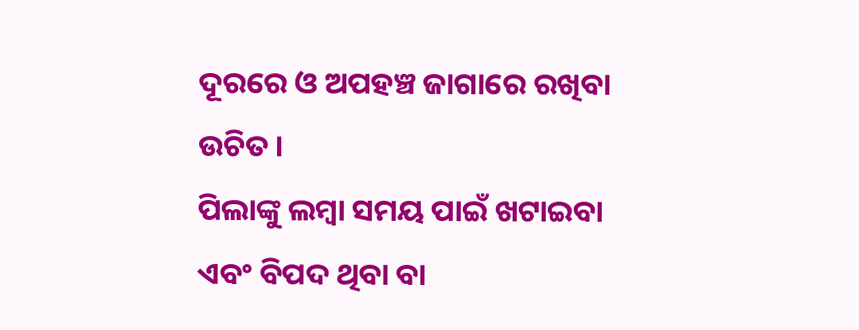ଦୂରରେ ଓ ଅପହଞ୍ଚ ଜାଗାରେ ରଖିବା ଉଚିତ ।
ପିଲାଙ୍କୁ ଲମ୍ବା ସମୟ ପାଇଁ ଖଟାଇବା ଏବଂ ବିପଦ ଥିବା ବା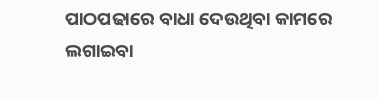ପାଠପଢାରେ ବାଧା ଦେଉଥିବା କାମରେ ଲଗାଇବା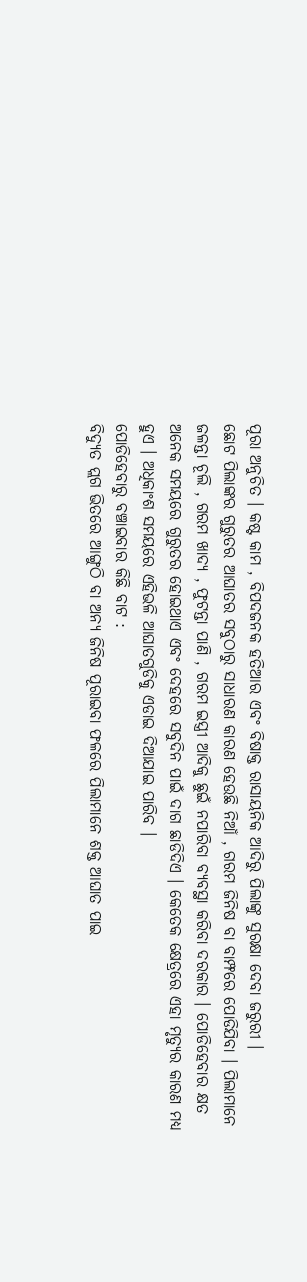ପୂରା ଅନୁଚିତ । କଷ୍ଟ କାମ , ବିପଦଜନକ ହତିଆର ଏବଂ ବିଷାକ୍ତ ରାସାୟନିକ ଆଦିରୁ ପିଲାଙ୍କୁ ସୁରକ୍ଷା ଦେବା ଜରୁରୀ ।
ଛୋଟ ପିଲାଙ୍କର ଗୁରୁତର ଆଘାତର ସବୁଠାରୁ ସାଧାରଣ କାରଣ ହେଉଛି ନିଆଁ , ଗରମ ଜିନିଷ ବା ବାମ୍ଫରେ ପୋଡିଯିବା । ପିଲାମାନେ ଜଳନ୍ତା ଚୂଲି , ଗରମ ଖାଦ୍ୟ , ଫୁଟନ୍ତା ପାଣି , ଗରମ ଇସ୍ତ୍ରୀ ଆଦିକୁ ଛୁଇଁ ନପାରିବା ବ୍ୟବସ୍ଥା କରିବା ଦରକାର । ପୋଡିହେବାର କ୍ଷତ ଅନେକ ସମୟରେ ଗୁରୁତର ହୋଇଥାଏ ଏବଂ ଦେହରେ ସବୁଦିନ ପାଇଁ ଦାଗ ଛାଡିଦିଏ । କେତେକ କ୍ଷେତ୍ରରେ ଏହା ମୃତ୍ୟୁର କାରଣ ମଧ୍ୟ ହୁଏ । ଅଧିକାଂଶ ସମୟରେ ଏହିଭଳି ଆଘାତଗୁଡିକୁ ଏଡାଇ ଦିଆଯାଇ ପାରିବ ।
ପୋଡିହେବାରୁ ବଞ୍ଚାଇବାର କିଛି ବାଟ :
ବିଦ୍ୟୁତ ପ୍ଲଗ ଭିତରେ ଆଙ୍ଗୁଠି ବା ଅନ୍ୟ ଜିନିଷ ପୂରାଇବା ଫଳରେ ପିଲାମାନେ ଶକ୍ତ ଆଘାତ ପାଇ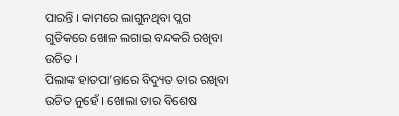ପାରନ୍ତି । କାମରେ ଲାଗୁନଥିବା ପ୍ଲଗ ଗୁଡିକରେ ଖୋଳ ଲଗାଇ ବନ୍ଦକରି ରଖିବା ଉଚିତ ।
ପିଲାଙ୍କ ହାତପା’ନ୍ତାରେ ବିଦ୍ୟୁତ ତାର ରଖିବା ଉଚିତ ନୁହେଁ । ଖୋଲା ତାର ବିଶେଷ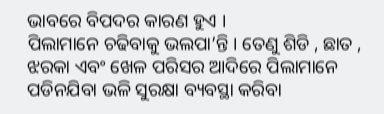ଭାବରେ ବିପଦର କାରଣ ହୁଏ ।
ପିଲାମାନେ ଚଢିବାକୁ ଭଲପା’ନ୍ତି । ତେଣୁ ଶିଡି , ଛାତ , ଝରକା ଏବଂ ଖେଳ ପରିସର ଆଦିରେ ପିଲାମାନେ ପଡିନଯିବା ଭଳି ସୁରକ୍ଷା ବ୍ୟବସ୍ଥା କରିବା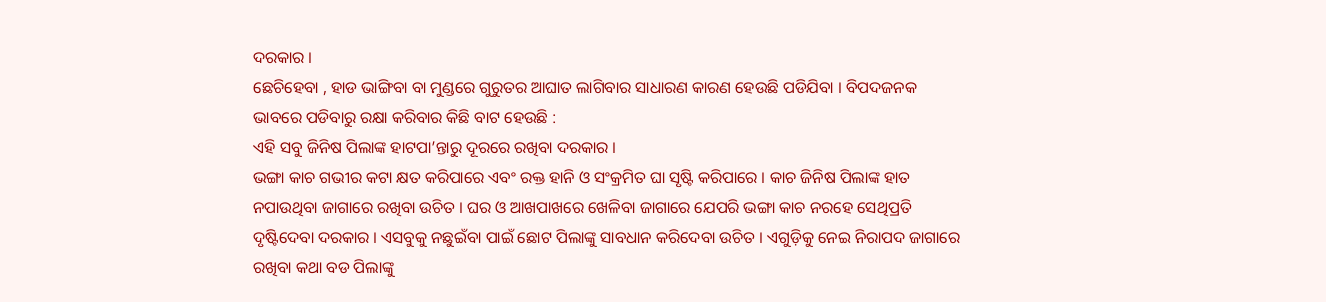ଦରକାର ।
ଛେଚିହେବା , ହାଡ ଭାଙ୍ଗିବା ବା ମୁଣ୍ଡରେ ଗୁରୁତର ଆଘାତ ଲାଗିବାର ସାଧାରଣ କାରଣ ହେଉଛି ପଡିଯିବା । ବିପଦଜନକ ଭାବରେ ପଡିବାରୁ ରକ୍ଷା କରିବାର କିଛି ବାଟ ହେଉଛି :
ଏହି ସବୁ ଜିନିଷ ପିଲାଙ୍କ ହାଟପା’ନ୍ତାରୁ ଦୂରରେ ରଖିବା ଦରକାର ।
ଭଙ୍ଗା କାଚ ଗଭୀର କଟା କ୍ଷତ କରିପାରେ ଏବଂ ରକ୍ତ ହାନି ଓ ସଂକ୍ରମିତ ଘା ସୃଷ୍ଟି କରିପାରେ । କାଚ ଜିନିଷ ପିଲାଙ୍କ ହାତ ନପାଉଥିବା ଜାଗାରେ ରଖିବା ଉଚିତ । ଘର ଓ ଆଖପାଖରେ ଖେଳିବା ଜାଗାରେ ଯେପରି ଭଙ୍ଗା କାଚ ନରହେ ସେଥିପ୍ରତି ଦୃଷ୍ଟିଦେବା ଦରକାର । ଏସବୁକୁ ନଛୁଇଁବା ପାଇଁ ଛୋଟ ପିଲାଙ୍କୁ ସାବଧାନ କରିଦେବା ଉଚିତ । ଏଗୁଡ଼ିକୁ ନେଇ ନିରାପଦ ଜାଗାରେ ରଖିବା କଥା ବଡ ପିଲାଙ୍କୁ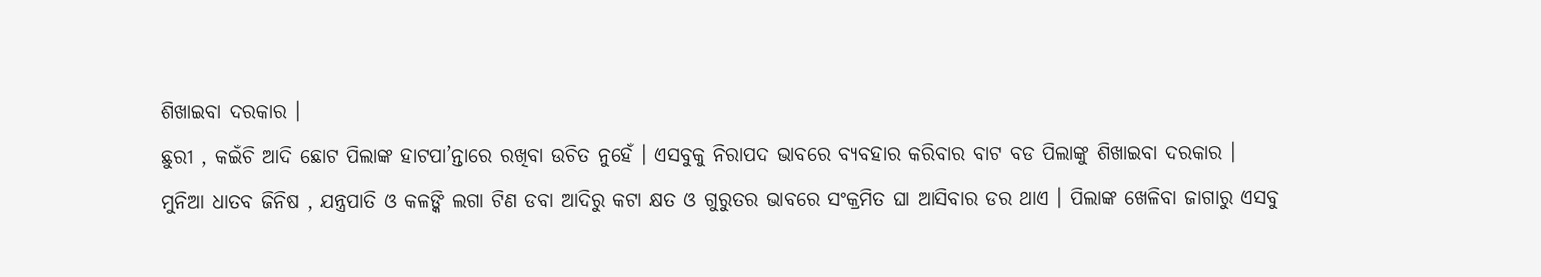ଶିଖାଇବା ଦରକାର ।
ଛୁରୀ , କଇଁଚି ଆଦି ଛୋଟ ପିଲାଙ୍କ ହାଟପା’ନ୍ତାରେ ରଖିବା ଉଚିତ ନୁହେଁ । ଏସବୁକୁ ନିରାପଦ ଭାବରେ ବ୍ୟବହାର କରିବାର ବାଟ ବଡ ପିଲାଙ୍କୁ ଶିଖାଇବା ଦରକାର ।
ମୁନିଆ ଧାତବ ଜିନିଷ , ଯନ୍ତ୍ରପାତି ଓ କଳଙ୍କି ଲଗା ଟିଣ ଡବା ଆଦିରୁ କଟା କ୍ଷତ ଓ ଗୁରୁତର ଭାବରେ ସଂକ୍ରମିତ ଘା ଆସିବାର ଡର ଥାଏ । ପିଲାଙ୍କ ଖେଳିବା ଜାଗାରୁ ଏସବୁ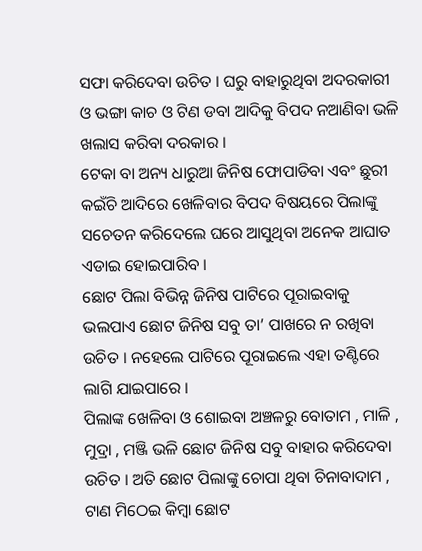ସଫା କରିଦେବା ଉଚିତ । ଘରୁ ବାହାରୁଥିବା ଅଦରକାରୀ ଓ ଭଙ୍ଗା କାଚ ଓ ଟିଣ ଡବା ଆଦିକୁ ବିପଦ ନଆଣିବା ଭଳି ଖଲାସ କରିବା ଦରକାର ।
ଟେକା ବା ଅନ୍ୟ ଧାରୁଆ ଜିନିଷ ଫୋପାଡିବା ଏବଂ ଛୁରୀ କଇଁଚି ଆଦିରେ ଖେଳିବାର ବିପଦ ବିଷୟରେ ପିଲାଙ୍କୁ ସଚେତନ କରିଦେଲେ ଘରେ ଆସୁଥିବା ଅନେକ ଆଘାତ ଏଡାଇ ହୋଇପାରିବ ।
ଛୋଟ ପିଲା ବିଭିନ୍ନ ଜିନିଷ ପାଟିରେ ପୂରାଇବାକୁ ଭଲପାଏ ଛୋଟ ଜିନିଷ ସବୁ ତା’ ପାଖରେ ନ ରଖିବା ଉଚିତ । ନହେଲେ ପାଟିରେ ପୂରାଇଲେ ଏହା ତଣ୍ଟିରେ ଲାଗି ଯାଇପାରେ ।
ପିଲାଙ୍କ ଖେଳିବା ଓ ଶୋଇବା ଅଞ୍ଚଳରୁ ବୋତାମ , ମାଳି , ମୁଦ୍ରା , ମଞ୍ଜି ଭଳି ଛୋଟ ଜିନିଷ ସବୁ ବାହାର କରିଦେବା ଉଚିତ । ଅତି ଛୋଟ ପିଲାଙ୍କୁ ଚୋପା ଥିବା ଚିନାବାଦାମ , ଟାଣ ମିଠେଇ କିମ୍ବା ଛୋଟ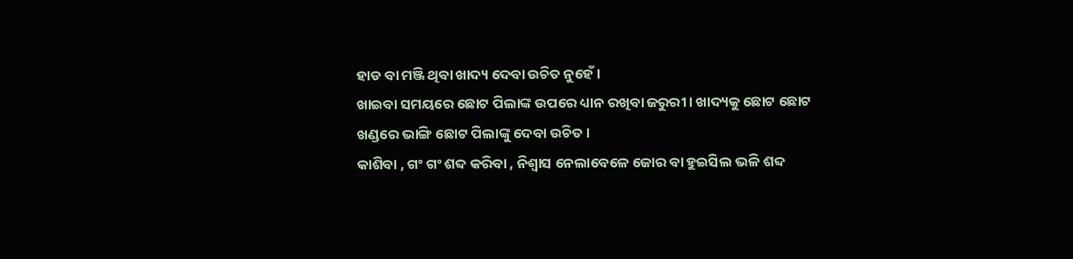ହାଡ ବା ମଞ୍ଜି ଥିବା ଖାଦ୍ୟ ଦେବା ଉଚିତ ନୁହେଁ ।
ଖାଇବା ସମୟରେ ଛୋଟ ପିଲାଙ୍କ ଉପରେ ଧ୍ୟାନ ରଖିବା ଜରୁରୀ । ଖାଦ୍ୟକୁ ଛୋଟ ଛୋଟ ଖଣ୍ଡରେ ଭାଙ୍ଗି ଛୋଟ ପିଲାଙ୍କୁ ଦେବା ଉଚିତ ।
କାଶିବା , ଗଂ ଗଂ ଶବ୍ଦ କରିବା , ନିଶ୍ଵାସ ନେଲାବେଳେ ଜୋର ବା ହୁଇସିଲ ଭଳି ଶବ୍ଦ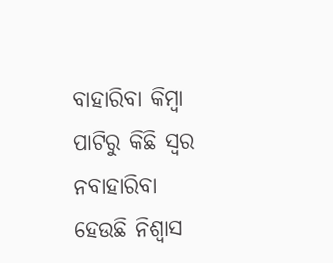ବାହାରିବା କିମ୍ବା ପାଟିରୁ କିଛି ସ୍ଵର ନବାହାରିବା ହେଉଛି ନିଶ୍ଵାସ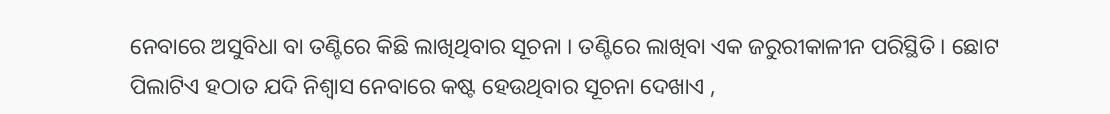ନେବାରେ ଅସୁବିଧା ବା ତଣ୍ଟିରେ କିଛି ଲାଖିଥିବାର ସୂଚନା । ତଣ୍ଟିରେ ଲାଖିବା ଏକ ଜରୁରୀକାଳୀନ ପରିସ୍ଥିତି । ଛୋଟ ପିଲାଟିଏ ହଠାତ ଯଦି ନିଶ୍ଵାସ ନେବାରେ କଷ୍ଟ ହେଉଥିବାର ସୂଚନା ଦେଖାଏ ,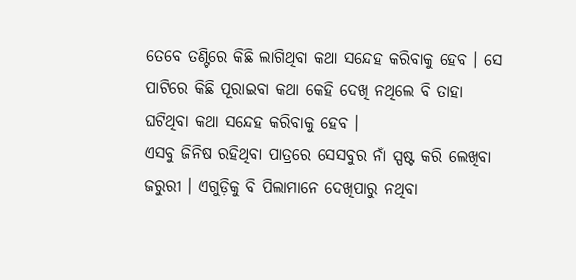ତେବେ ତଣ୍ଟିରେ କିଛି ଲାଗିଥିବା କଥା ସନ୍ଦେହ କରିବାକୁ ହେବ । ସେ ପାଟିରେ କିଛି ପୂରାଇବା କଥା କେହି ଦେଖି ନଥିଲେ ବି ତାହା ଘଟିଥିବା କଥା ସନ୍ଦେହ କରିବାକୁ ହେବ ।
ଏସବୁ ଜିନିଷ ରହିଥିବା ପାତ୍ରରେ ସେସବୁର ନାଁ ସ୍ପଷ୍ଟ କରି ଲେଖିବା ଜରୁରୀ । ଏଗୁଡ଼ିକୁ ବି ପିଲାମାନେ ଦେଖିପାରୁ ନଥିବା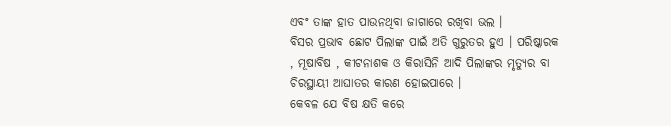ଏବଂ ତାଙ୍କ ହାତ ପାଉନଥିବା ଜାଗାରେ ରଖିବା ଭଲ ।
ବିସର ପ୍ରଭାବ ଛୋଟ ପିଲାଙ୍କ ପାଇଁ ଅତି ଗୁରୁତର ହୁଏ । ପରିଷ୍କାରକ , ମୂଷାବିଷ , କୀଟନାଶକ ଓ କିରାସିନି ଆଦି ପିଲାଙ୍କର ମୃତ୍ୟୁର ବା ଚିରସ୍ଥାୟୀ ଆଘାତର କାରଣ ହୋଇପାରେ ।
କେବଳ ଯେ ବିଷ କ୍ଷତି କରେ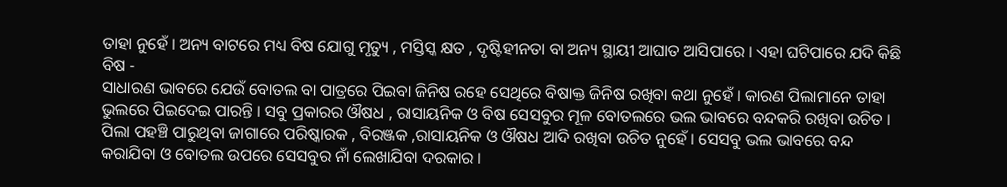ତାହା ନୁହେଁ । ଅନ୍ୟ ବାଟରେ ମଧ୍ୟ ବିଷ ଯୋଗୁ ମୃତ୍ୟୁ , ମସ୍ତିସ୍କ କ୍ଷତ , ଦୃଷ୍ଟିହୀନତା ବା ଅନ୍ୟ ସ୍ଥାୟୀ ଆଘାତ ଆସିପାରେ । ଏହା ଘଟିପାରେ ଯଦି କିଛି ବିଷ -
ସାଧାରଣ ଭାବରେ ଯେଉଁ ବୋତଲ ବା ପାତ୍ରରେ ପିଇବା ଜିନିଷ ରହେ ସେଥିରେ ବିଷାକ୍ତ ଜିନିଷ ରଖିବା କଥା ନୁହେଁ । କାରଣ ପିଲାମାନେ ତାହା ଭୁଲରେ ପିଇଦେଇ ପାରନ୍ତି । ସବୁ ପ୍ରକାରର ଔଷଧ , ରାସାୟନିକ ଓ ବିଷ ସେସବୁର ମୂଳ ବୋତଲରେ ଭଲ ଭାବରେ ବନ୍ଦକରି ରଖିବା ଉଚିତ ।
ପିଲା ପହଞ୍ଚି ପାରୁଥିବା ଜାଗାରେ ପରିଷ୍କାରକ , ବିରଞ୍ଜକ ,ରାସାୟନିକ ଓ ଔଷଧ ଆଦି ରଖିବା ଉଚିତ ନୁହେଁ । ସେସବୁ ଭଲ ଭାବରେ ବନ୍ଦ କରାଯିବା ଓ ବୋତଲ ଉପରେ ସେସବୁର ନାଁ ଲେଖାଯିବା ଦରକାର ।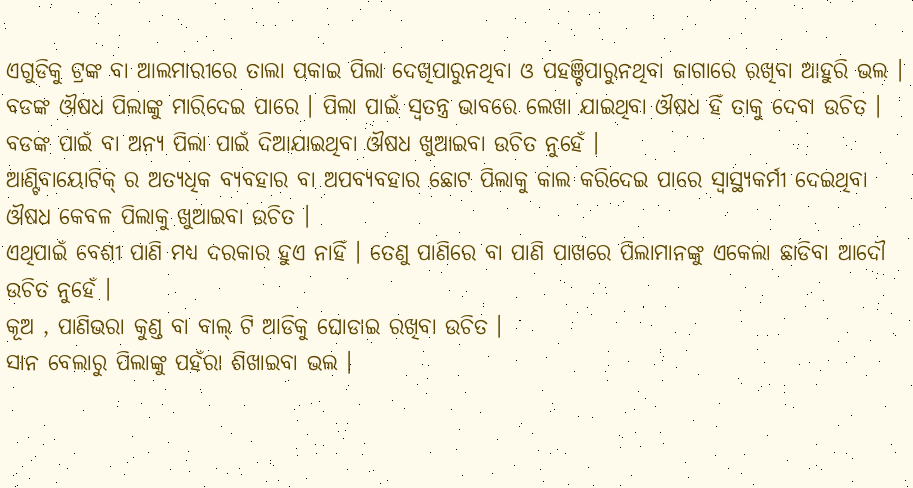ଏଗୁଡିକୁ ଟ୍ରଙ୍କ ବା ଆଲମାରୀରେ ତାଲା ପକାଇ ପିଲା ଦେଖିପାରୁନଥିବା ଓ ପହଞ୍ଚିପାରୁନଥିବା ଜାଗାରେ ରଖିବା ଆହୁରି ଭଲ ।
ବଡଙ୍କ ଔଷଧ ପିଲାଙ୍କୁ ମାରିଦେଇ ପାରେ । ପିଲା ପାଇଁ ସ୍ଵତନ୍ତ୍ର ଭାବରେ ଲେଖା ଯାଇଥିବା ଔଷଧ ହିଁ ତାକୁ ଦେବା ଉଚିତ । ବଡଙ୍କ ପାଇଁ ବା ଅନ୍ୟ ପିଲା ପାଇଁ ଦିଆଯାଇଥିବା ଔଷଧ ଖୁଆଇବା ଉଚିତ ନୁହେଁ ।
ଆଣ୍ଟିବାୟୋଟିକ୍ ର ଅତ୍ୟଧିକ ବ୍ୟବହାର ବା ଅପବ୍ୟବହାର ଛୋଟ ପିଲାକୁ କାଲ କରିଦେଇ ପାରେ ସ୍ୱାସ୍ଥ୍ୟକର୍ମୀ ଦେଇଥିବା ଔଷଧ କେବଳ ପିଲାକୁ ଖୁଆଇବା ଉଚିତ ।
ଏଥିପାଇଁ ବେଶୀ ପାଣି ମଧ୍ୟ ଦରକାର ହୁଏ ନାହିଁ । ତେଣୁ ପାଣିରେ ବା ପାଣି ପାଖରେ ପିଲାମାନଙ୍କୁ ଏକେଲା ଛାଡିବା ଆଦୌ ଉଚିତ ନୁହେଁ ।
କୂଅ , ପାଣିଭରା କୁଣ୍ଡ ବା ବାଲ୍ ଟି ଆଡିକୁ ଘୋଡାଇ ରଖିବା ଉଚିତ ।
ସାନ ବେଲାରୁ ପିଲାଙ୍କୁ ପହଁରା ଶିଖାଇବା ଭଲ ।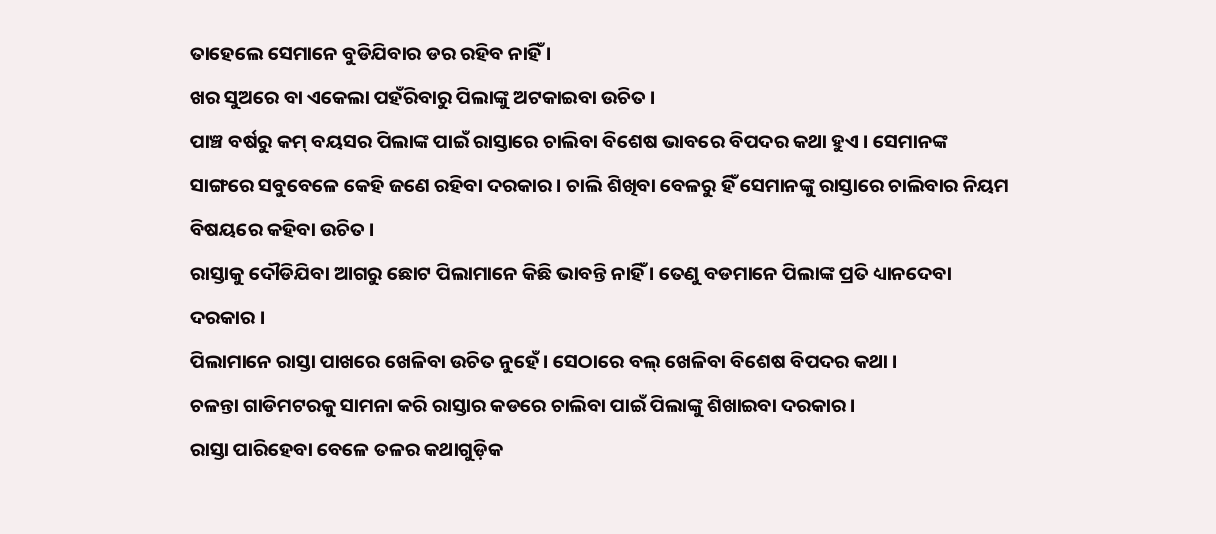ତାହେଲେ ସେମାନେ ବୁଡିଯିବାର ଡର ରହିବ ନାହିଁ ।
ଖର ସୁଅରେ ବା ଏକେଲା ପହଁରିବାରୁ ପିଲାଙ୍କୁ ଅଟକାଇବା ଉଚିତ ।
ପାଞ୍ଚ ବର୍ଷରୁ କମ୍ ବୟସର ପିଲାଙ୍କ ପାଇଁ ରାସ୍ତାରେ ଚାଲିବା ବିଶେଷ ଭାବରେ ବିପଦର କଥା ହୁଏ । ସେମାନଙ୍କ ସାଙ୍ଗରେ ସବୁବେଳେ କେହି ଜଣେ ରହିବା ଦରକାର । ଚାଲି ଶିଖିବା ବେଳରୁ ହିଁ ସେମାନଙ୍କୁ ରାସ୍ତାରେ ଚାଲିବାର ନିୟମ ବିଷୟରେ କହିବା ଉଚିତ ।
ରାସ୍ତାକୁ ଦୌଡିଯିବା ଆଗରୁ ଛୋଟ ପିଲାମାନେ କିଛି ଭାବନ୍ତି ନାହିଁ । ତେଣୁ ବଡମାନେ ପିଲାଙ୍କ ପ୍ରତି ଧ୍ୟାନଦେବା ଦରକାର ।
ପିଲାମାନେ ରାସ୍ତା ପାଖରେ ଖେଳିବା ଉଚିତ ନୁହେଁ । ସେଠାରେ ବଲ୍ ଖେଳିବା ବିଶେଷ ବିପଦର କଥା ।
ଚଳନ୍ତା ଗାଡିମଟରକୁ ସାମନା କରି ରାସ୍ତାର କଡରେ ଚାଲିବା ପାଇଁ ପିଲାଙ୍କୁ ଶିଖାଇବା ଦରକାର ।
ରାସ୍ତା ପାରିହେବା ବେଳେ ତଳର କଥାଗୁଡ଼ିକ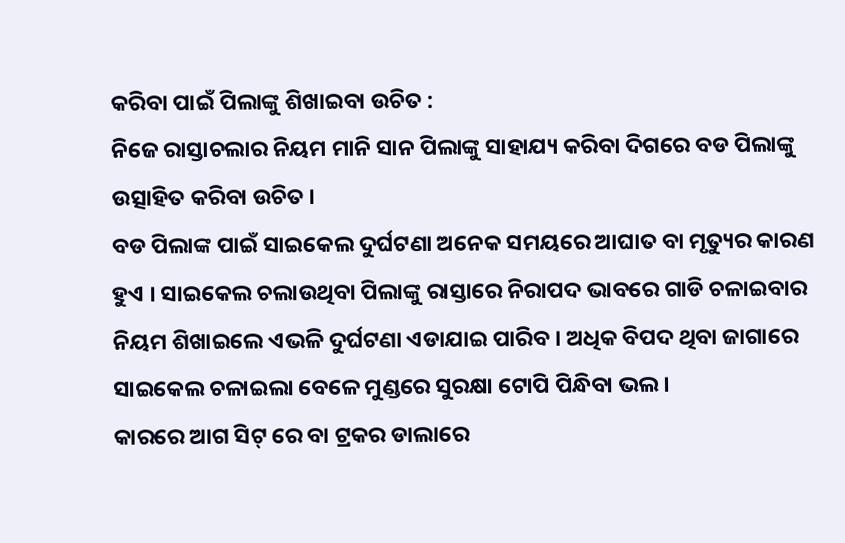କରିବା ପାଇଁ ପିଲାଙ୍କୁ ଶିଖାଇବା ଉଚିତ :
ନିଜେ ରାସ୍ତାଚଲାର ନିୟମ ମାନି ସାନ ପିଲାଙ୍କୁ ସାହାଯ୍ୟ କରିବା ଦିଗରେ ବଡ ପିଲାଙ୍କୁ ଉତ୍ସାହିତ କରିବା ଉଚିତ ।
ବଡ ପିଲାଙ୍କ ପାଇଁ ସାଇକେଲ ଦୁର୍ଘଟଣା ଅନେକ ସମୟରେ ଆଘାତ ବା ମୃତ୍ୟୁର କାରଣ ହୁଏ । ସାଇକେଲ ଚଲାଉଥିବା ପିଲାଙ୍କୁ ରାସ୍ତାରେ ନିରାପଦ ଭାବରେ ଗାଡି ଚଳାଇବାର ନିୟମ ଶିଖାଇଲେ ଏଭଳି ଦୁର୍ଘଟଣା ଏଡାଯାଇ ପାରିବ । ଅଧିକ ବିପଦ ଥିବା ଜାଗାରେ ସାଇକେଲ ଚଳାଇଲା ବେଳେ ମୁଣ୍ଡରେ ସୁରକ୍ଷା ଟୋପି ପିନ୍ଧିବା ଭଲ ।
କାରରେ ଆଗ ସିଟ୍ ରେ ବା ଟ୍ରକର ଡାଲାରେ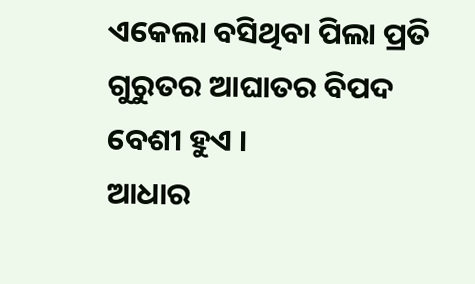ଏକେଲା ବସିଥିବା ପିଲା ପ୍ରତି ଗୁରୁତର ଆଘାତର ବିପଦ ବେଶୀ ହୁଏ ।
ଆଧାର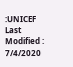:UNICEF
Last Modified : 7/4/2020